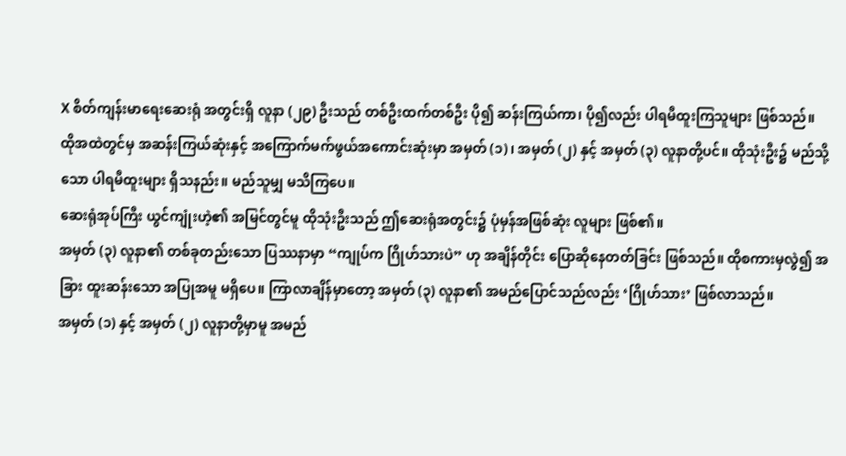X စိတ်ကျန်းမာရေးဆေးရုံ အတွင်းရှိ လူနာ (၂၉) ဦးသည် တစ်ဦးထက်တစ်ဦး ပို၍ ဆန်းကြယ်ကာ၊ ပို၍လည်း ပါရမီထူးကြသူများ ဖြစ်သည်။
ထိုအထဲတွင်မှ အဆန်းကြယ်ဆုံးနှင့် အကြောက်မက်ဖွယ်အကောင်းဆုံးမှာ အမှတ် (၁)၊ အမှတ် (၂) နှင့် အမှတ် (၃) လူနာတို့ပင်။ ထိုသုံးဦး၌ မည်သို့သော ပါရမီထူးများ ရှိသနည်း။ မည်သူမျှ မသိကြပေ။
ဆေးရုံအုပ်ကြီး ယွင်ကျုံးဟဲ့၏ အမြင်တွင်မူ ထိုသုံးဦးသည် ဤဆေးရုံအတွင်း၌ ပုံမှန်အဖြစ်ဆုံး လူများ ဖြစ်၏။
အမှတ် (၃) လူနာ၏ တစ်ခုတည်းသော ပြဿနာမှာ “ကျုပ်က ဂြိုဟ်သားပဲ” ဟု အချိန်တိုင်း ပြောဆိုနေတတ်ခြင်း ဖြစ်သည်။ ထိုစကားမှလွဲ၍ အခြား ထူးဆန်းသော အပြုအမူ မရှိပေ။ ကြာလာချိန်မှာတော့ အမှတ် (၃) လူနာ၏ အမည်ပြောင်သည်လည်း ‘ဂြိုဟ်သား’ ဖြစ်လာသည်။
အမှတ် (၁) နှင့် အမှတ် (၂) လူနာတို့မှာမူ အမည်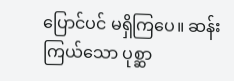ပြောင်ပင် မရှိကြပေ။ ဆန်းကြယ်သော ပုစ္ဆာ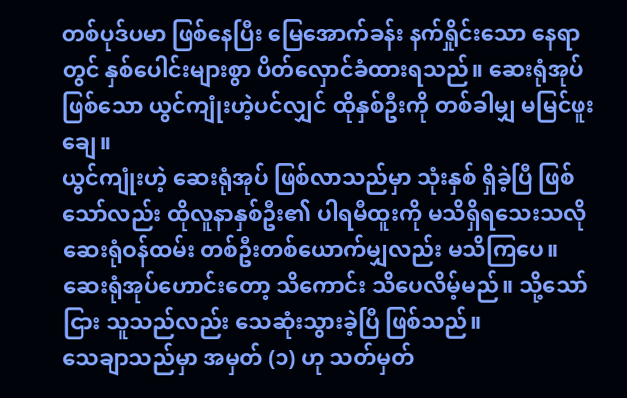တစ်ပုဒ်ပမာ ဖြစ်နေပြီး မြေအောက်ခန်း နက်ရှိုင်းသော နေရာတွင် နှစ်ပေါင်းများစွာ ပိတ်လှောင်ခံထားရသည်။ ဆေးရုံအုပ် ဖြစ်သော ယွင်ကျုံးဟဲ့ပင်လျှင် ထိုနှစ်ဦးကို တစ်ခါမျှ မမြင်ဖူးချေ။
ယွင်ကျုံးဟဲ့ ဆေးရုံအုပ် ဖြစ်လာသည်မှာ သုံးနှစ် ရှိခဲ့ပြီ ဖြစ်သော်လည်း ထိုလူနာနှစ်ဦး၏ ပါရမီထူးကို မသိရှိရသေးသလို ဆေးရုံဝန်ထမ်း တစ်ဦးတစ်ယောက်မျှလည်း မသိကြပေ။ ဆေးရုံအုပ်ဟောင်းတော့ သိကောင်း သိပေလိမ့်မည်။ သို့သော်ငြား သူသည်လည်း သေဆုံးသွားခဲ့ပြီ ဖြစ်သည်။
သေချာသည်မှာ အမှတ် (၁) ဟု သတ်မှတ်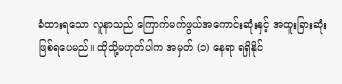ခံထားရသော လူနာသည် ကြောက်မက်ဖွယ်အကောင်းဆုံးနှင့် အထူးခြားဆုံး ဖြစ်ရပေမည်။ ထိုသို့မဟုတ်ပါက အမှတ် (၁) နေရာ ရရှိနိုင်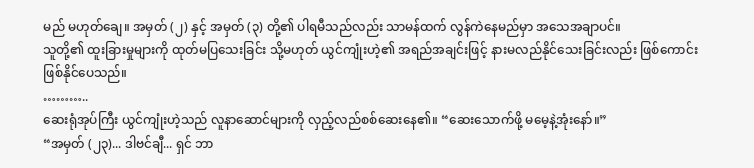မည် မဟုတ်ချေ။ အမှတ် (၂) နှင့် အမှတ် (၃) တို့၏ ပါရမီသည်လည်း သာမန်ထက် လွန်ကဲနေမည်မှာ အသေအချာပင်။
သူတို့၏ ထူးခြားမှုများကို ထုတ်မပြသေးခြင်း သို့မဟုတ် ယွင်ကျုံးဟဲ့၏ အရည်အချင်းဖြင့် နားမလည်နိုင်သေးခြင်းလည်း ဖြစ်ကောင်း ဖြစ်နိုင်ပေသည်။
………..
ဆေးရုံအုပ်ကြီး ယွင်ကျုံးဟဲ့သည် လူနာဆောင်များကို လှည့်လည်စစ်ဆေးနေ၏။ “ဆေးသောက်ဖို့ မမေ့နဲ့အုံးနော်။”
“အမှတ် (၂၃)... ဒါဗင်ချီ... ရှင် ဘာ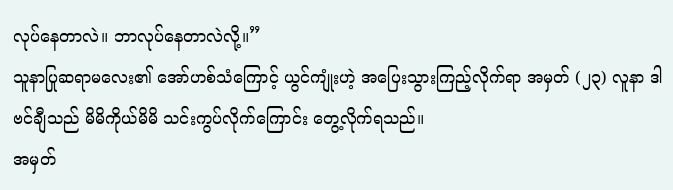လုပ်နေတာလဲ။ ဘာလုပ်နေတာလဲလို့။”
သူနာပြုဆရာမလေး၏ အော်ဟစ်သံကြောင့် ယွင်ကျုံးဟဲ့ အပြေးသွားကြည့်လိုက်ရာ အမှတ် (၂၃) လူနာ ဒါဗင်ချီသည် မိမိကိုယ်မိမိ သင်းကွပ်လိုက်ကြောင်း တွေ့လိုက်ရသည်။
အမှတ်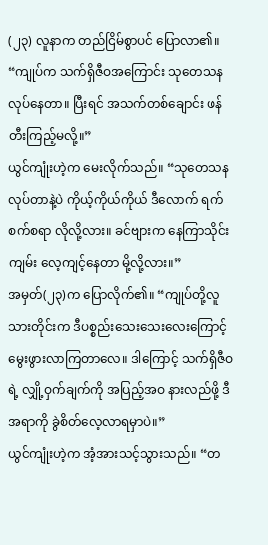(၂၃) လူနာက တည်ငြိမ်စွာပင် ပြောလာ၏။ “ကျုပ်က သက်ရှိဇီဝအကြောင်း သုတေသန လုပ်နေတာ။ ပြီးရင် အသက်တစ်ချောင်း ဖန်တီးကြည့်မလို့။”
ယွင်ကျုံးဟဲ့က မေးလိုက်သည်။ “သုတေသန လုပ်တာနဲ့ပဲ ကိုယ့်ကိုယ်ကိုယ် ဒီလောက် ရက်စက်စရာ လိုလို့လား။ ခင်ဗျားက နေကြာသိုင်းကျမ်း လေ့ကျင့်နေတာ မို့လို့လား။”
အမှတ်(၂၃)က ပြောလိုက်၏။ “ကျုပ်တို့လူသားတိုင်းက ဒီပစ္စည်းသေးသေးလေးကြောင့် မွေးဖွားလာကြတာလေ။ ဒါကြောင့် သက်ရှိဇီဝရဲ့ လျှို့ဝှက်ချက်ကို အပြည့်အဝ နားလည်ဖို့ ဒီအရာကို ခွဲစိတ်လေ့လာရမှာပဲ။”
ယွင်ကျုံးဟဲ့က အံ့အားသင့်သွားသည်။ “တ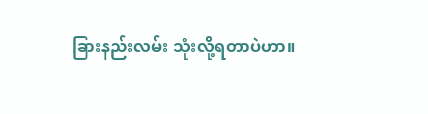ခြားနည်းလမ်း သုံးလို့ရတာပဲဟာ။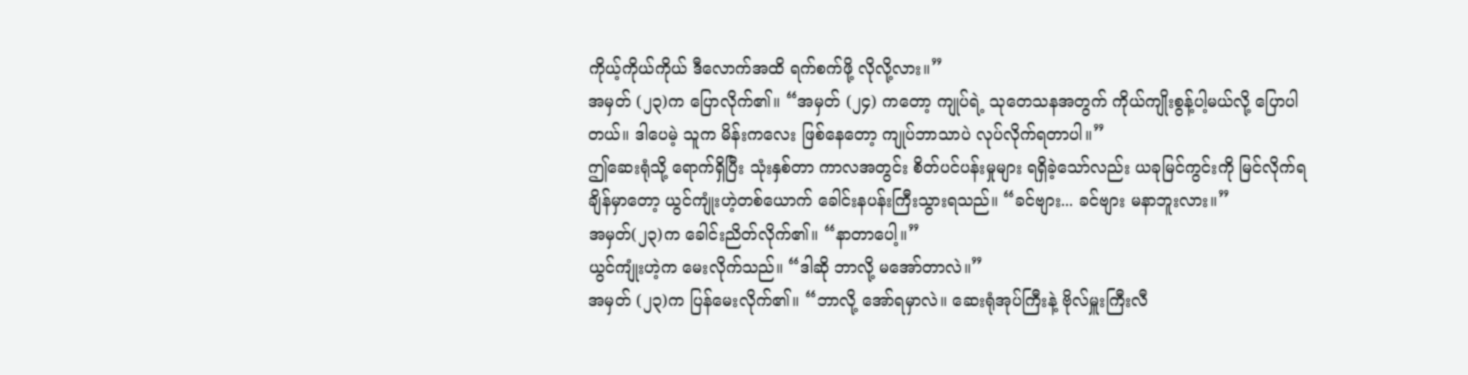ကိုယ့်ကိုယ်ကိုယ် ဒီလောက်အထိ ရက်စက်ဖို့ လိုလို့လား။”
အမှတ် (၂၃)က ပြောလိုက်၏။ “အမှတ် (၂၄) ကတော့ ကျုပ်ရဲ့ သုတေသနအတွက် ကိုယ်ကျိုးစွန့်ပါ့မယ်လို့ ပြောပါတယ်။ ဒါပေမဲ့ သူက မိန်းကလေး ဖြစ်နေတော့ ကျုပ်ဘာသာပဲ လုပ်လိုက်ရတာပါ။”
ဤဆေးရုံသို့ ရောက်ရှိပြီး သုံးနှစ်တာ ကာလအတွင်း စိတ်ပင်ပန်းမှုများ ရရှိခဲ့သော်လည်း ယခုမြင်ကွင်းကို မြင်လိုက်ရချိန်မှာတော့ ယွင်ကျုံးဟဲ့တစ်ယောက် ခေါင်းနပန်းကြီးသွားရသည်။ “ခင်ဗျား... ခင်ဗျား မနာဘူးလား။”
အမှတ်(၂၃)က ခေါင်းညိတ်လိုက်၏။ “နာတာပေါ့။”
ယွင်ကျုံးဟဲ့က မေးလိုက်သည်။ “ဒါဆို ဘာလို့ မအော်တာလဲ။”
အမှတ် (၂၃)က ပြန်မေးလိုက်၏။ “ဘာလို့ အော်ရမှာလဲ။ ဆေးရုံအုပ်ကြီးနဲ့ ဗိုလ်မှူးကြီးလီ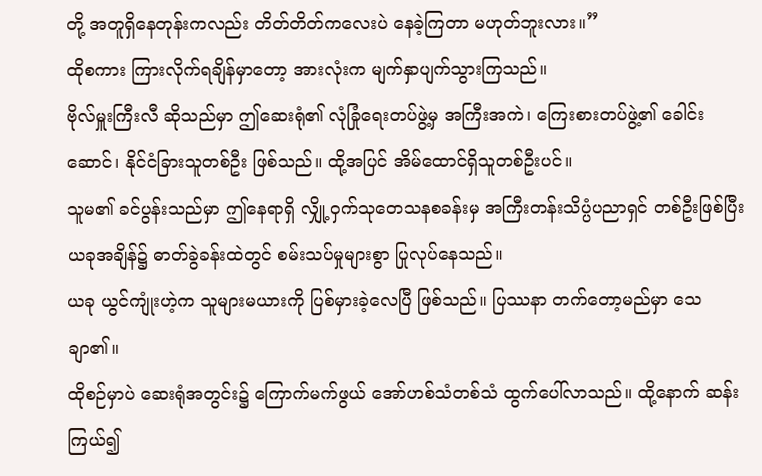တို့ အတူရှိနေတုန်းကလည်း တိတ်တိတ်ကလေးပဲ နေခဲ့ကြတာ မဟုတ်ဘူးလား။”
ထိုစကား ကြားလိုက်ရချိန်မှာတော့ အားလုံးက မျက်နှာပျက်သွားကြသည်။
ဗိုလ်မှူးကြီးလီ ဆိုသည်မှာ ဤဆေးရုံ၏ လုံခြုံရေးတပ်ဖွဲ့မှ အကြီးအကဲ၊ ကြေးစားတပ်ဖွဲ့၏ ခေါင်းဆောင်၊ နိုင်ငံခြားသူတစ်ဦး ဖြစ်သည်။ ထို့အပြင် အိမ်ထောင်ရှိသူတစ်ဦးပင်။
သူမ၏ ခင်ပွန်းသည်မှာ ဤနေရာရှိ လျှို့ဝှက်သုတေသနစခန်းမှ အကြီးတန်းသိပ္ပံပညာရှင် တစ်ဦးဖြစ်ပြီး ယခုအချိန်၌ ဓာတ်ခွဲခန်းထဲတွင် စမ်းသပ်မှုများစွာ ပြုလုပ်နေသည်။
ယခု ယွင်ကျုံးဟဲ့က သူများမယားကို ပြစ်မှားခဲ့လေပြီ ဖြစ်သည်။ ပြဿနာ တက်တော့မည်မှာ သေချာ၏။
ထိုစဉ်မှာပဲ ဆေးရုံအတွင်း၌ ကြောက်မက်ဖွယ် အော်ဟစ်သံတစ်သံ ထွက်ပေါ်လာသည်။ ထို့နောက် ဆန်းကြယ်၍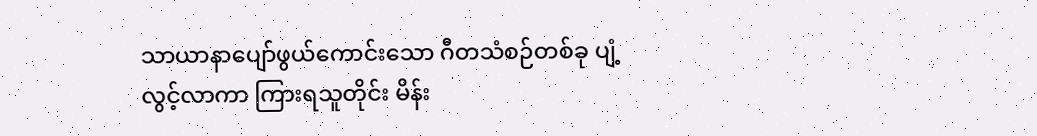သာယာနာပျော်ဖွယ်ကောင်းသော ဂီတသံစဉ်တစ်ခု ပျံ့လွင့်လာကာ ကြားရသူတိုင်း မိန်း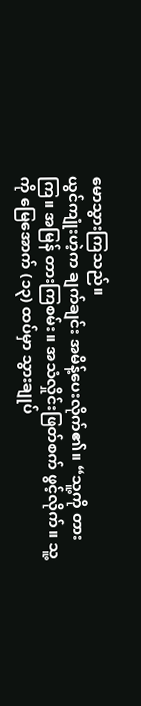မောသွားကြသည်။
ယွင်ကျုံးဟဲ့က ချက်ချင်း အမိန့်ပေးလိုက်၏။ “သူ့ကို တားကြ။ အမြန် တားကြစမ်း။ အသံလှိုင်းဖြတ်စက် ဖွင့်လိုက်။ သူ့ကို မြေအောက် (၁၃) ထပ်မှာ သွားချုပ်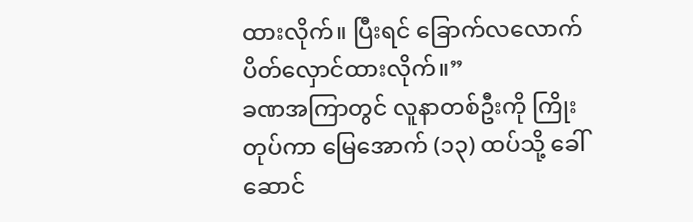ထားလိုက်။ ပြီးရင် ခြောက်လလောက် ပိတ်လှောင်ထားလိုက်။”
ခဏအကြာတွင် လူနာတစ်ဦးကို ကြိုးတုပ်ကာ မြေအောက် (၁၃) ထပ်သို့ ခေါ်ဆောင်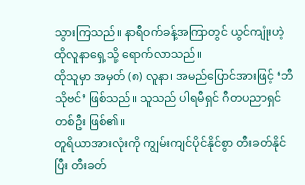သွားကြသည်။ နာရီဝက်ခန့်အကြာတွင် ယွင်ကျုံးဟဲ့ ထိုလူနာရှေ့သို့ ရောက်လာသည်။
ထိုသူမှာ အမှတ် (၈) လူနာ၊ အမည်ပြောင်အားဖြင့် ‘ဘီသိုဗင်’ ဖြစ်သည်။ သူသည် ပါရမီရှင် ဂီတပညာရှင် တစ်ဦး ဖြစ်၏။
တူရိယာအားလုံးကို ကျွမ်းကျင်ပိုင်နိုင်စွာ တီးခတ်နိုင်ပြီး တီးခတ်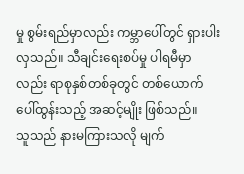မှု စွမ်းရည်မှာလည်း ကမ္ဘာပေါ်တွင် ရှားပါးလှသည်။ သီချင်းရေးစပ်မှု ပါရမီမှာလည်း ရာစုနှစ်တစ်ခုတွင် တစ်ယောက် ပေါ်ထွန်းသည့် အဆင့်မျိုး ဖြစ်သည်။
သူသည် နားမကြားသလို မျက်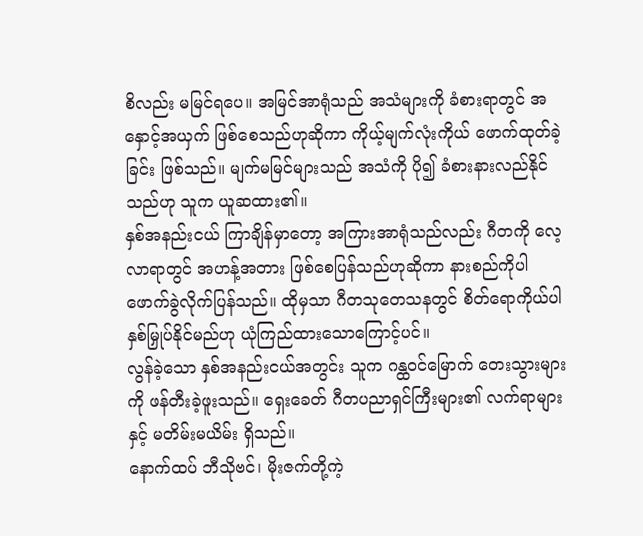စိလည်း မမြင်ရပေ။ အမြင်အာရုံသည် အသံများကို ခံစားရာတွင် အနှောင့်အယှက် ဖြစ်စေသည်ဟုဆိုကာ ကိုယ့်မျက်လုံးကိုယ် ဖောက်ထုတ်ခဲ့ခြင်း ဖြစ်သည်။ မျက်မမြင်များသည် အသံကို ပို၍ ခံစားနားလည်နိုင်သည်ဟု သူက ယူဆထား၏။
နှစ်အနည်းငယ် ကြာချိန်မှာတော့ အကြားအာရုံသည်လည်း ဂီတကို လေ့လာရာတွင် အဟန့်အတား ဖြစ်စေပြန်သည်ဟုဆိုကာ နားစည်ကိုပါ ဖောက်ခွဲလိုက်ပြန်သည်။ ထိုမှသာ ဂီတသုတေသနတွင် စိတ်ရောကိုယ်ပါ နှစ်မြှုပ်နိုင်မည်ဟု ယုံကြည်ထားသောကြောင့်ပင်။
လွန်ခဲ့သော နှစ်အနည်းငယ်အတွင်း သူက ဂန္ထဝင်မြောက် တေးသွားများကို ဖန်တီးခဲ့ဖူးသည်။ ရှေးခေတ် ဂီတပညာရှင်ကြီးများ၏ လက်ရာများနှင့် မတိမ်းမယိမ်း ရှိသည်။
နောက်ထပ် ဘီသိုဗင်၊ မိုးဇက်တို့ကဲ့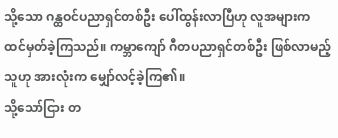သို့သော ဂန္ထဝင်ပညာရှင်တစ်ဦး ပေါ်ထွန်းလာပြီဟု လူအများက ထင်မှတ်ခဲ့ကြသည်။ ကမ္ဘာကျော် ဂီတပညာရှင်တစ်ဦး ဖြစ်လာမည့်သူဟု အားလုံးက မျှော်လင့်ခဲ့ကြ၏။
သို့သော်ငြား တ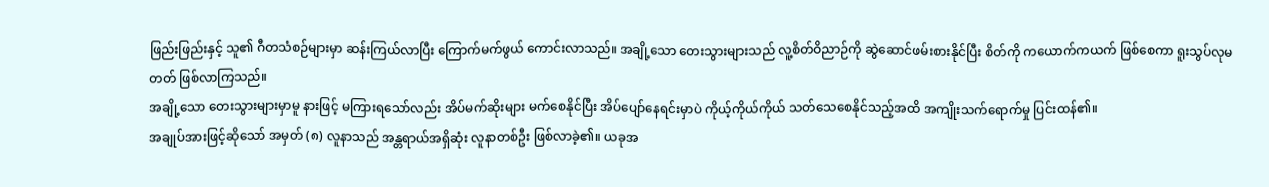ဖြည်းဖြည်းနှင့် သူ၏ ဂီတသံစဉ်များမှာ ဆန်းကြယ်လာပြီး ကြောက်မက်ဖွယ် ကောင်းလာသည်။ အချို့သော တေးသွားများသည် လူ့စိတ်ဝိညာဉ်ကို ဆွဲဆောင်ဖမ်းစားနိုင်ပြီး စိတ်ကို ကယောက်ကယက် ဖြစ်စေကာ ရူးသွပ်လုမတတ် ဖြစ်လာကြသည်။
အချို့သော တေးသွားများမှာမူ နားဖြင့် မကြားရသော်လည်း အိပ်မက်ဆိုးများ မက်စေနိုင်ပြီး အိပ်ပျော်နေရင်းမှာပဲ ကိုယ့်ကိုယ်ကိုယ် သတ်သေစေနိုင်သည့်အထိ အကျိုးသက်ရောက်မှု ပြင်းထန်၏။
အချုပ်အားဖြင့်ဆိုသော် အမှတ် (၈) လူနာသည် အန္တရာယ်အရှိဆုံး လူနာတစ်ဦး ဖြစ်လာခဲ့၏။ ယခုအ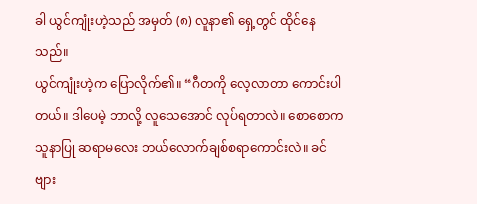ခါ ယွင်ကျုံးဟဲ့သည် အမှတ် (၈) လူနာ၏ ရှေ့တွင် ထိုင်နေသည်။
ယွင်ကျုံးဟဲ့က ပြောလိုက်၏။ “ဂီတကို လေ့လာတာ ကောင်းပါတယ်။ ဒါပေမဲ့ ဘာလို့ လူသေအောင် လုပ်ရတာလဲ။ စောစောက သူနာပြု ဆရာမလေး ဘယ်လောက်ချစ်စရာကောင်းလဲ။ ခင်ဗျား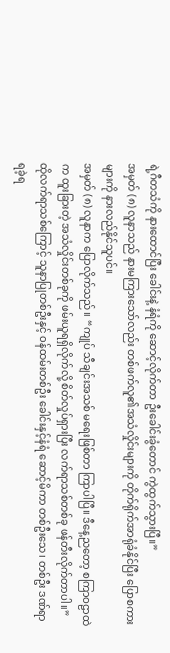ရဲ့ဂီတသံကို နားထောင်ပြီး ခေါင်းနဲ့ နံရံကို ဆောင့်လိုက်တာ ဦးခေါင်းခွံတောင် ကွဲထွက်သွားပြီ။”
အမှတ် (၈) လူနာသည် နားမကြားသော်လည်း တစ်ဖက်လူ၏အသံလှိုင်းများကို တိုက်ရိုက်အာရုံခံနိုင်ပြီး ပြောစကားများကို နားလည်နိုင်သူပင်။
အမှတ် (၈) လူနာက ပြောလိုက်သည်။ “ကျုပ် သီချင်းအသစ် မရေးဖြစ်တာ ကြာပါပြီ။ ဒီနေ့ညတော့ စကြာဝဠာထဲက ထူးခြားတဲ့ အသံလှိုင်းတစ်ခုကို ဖမ်းယူရရှိလိုက်လို့ စိတ်လှုပ်ရှားပြီး လက်ရာသစ်တစ်ခု ဖန်တီးလိုက်တာပါ။”
ထိုလက်ရာသစ်ကြောင့် သူနာပြုတစ်ဦးနှင့် ဝန်ထမ်းတစ်ဦး ခေါင်းနှင့်နံရံ ဆောင့်မိကာ တစ်ဦးသေ၊ တစ်ဦး ဒဏ်ရာရခဲ့ရ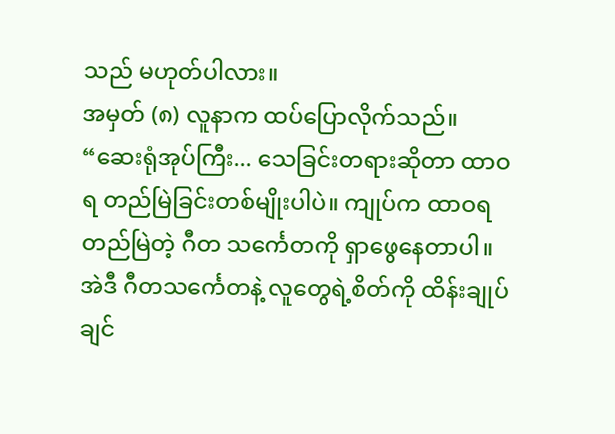သည် မဟုတ်ပါလား။
အမှတ် (၈) လူနာက ထပ်ပြောလိုက်သည်။ “ဆေးရုံအုပ်ကြီး... သေခြင်းတရားဆိုတာ ထာဝရ တည်မြဲခြင်းတစ်မျိုးပါပဲ။ ကျုပ်က ထာဝရတည်မြဲတဲ့ ဂီတ သင်္ကေတကို ရှာဖွေနေတာပါ။ အဲဒီ ဂီတသင်္ကေတနဲ့ လူတွေရဲ့စိတ်ကို ထိန်းချုပ်ချင်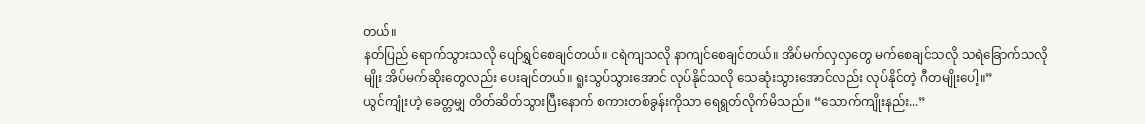တယ်။
နတ်ပြည် ရောက်သွားသလို ပျော်ရွှင်စေချင်တယ်။ ငရဲကျသလို နာကျင်စေချင်တယ်။ အိပ်မက်လှလှတွေ မက်စေချင်သလို သရဲခြောက်သလိုမျိုး အိပ်မက်ဆိုးတွေလည်း ပေးချင်တယ်။ ရူးသွပ်သွားအောင် လုပ်နိုင်သလို သေဆုံးသွားအောင်လည်း လုပ်နိုင်တဲ့ ဂီတမျိုးပေါ့။”
ယွင်ကျုံးဟဲ့ ခေတ္တမျှ တိတ်ဆိတ်သွားပြီးနောက် စကားတစ်ခွန်းကိုသာ ရေရွတ်လိုက်မိသည်။ “သောက်ကျိုးနည်း...”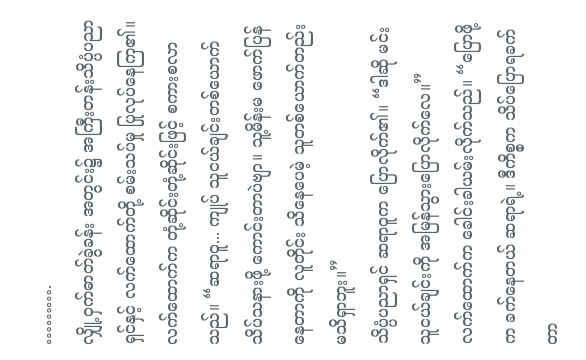……….
လျှို့ဝှက်ဓာတ်ခွဲခန်း အတွင်း၌ အကြီးတန်းသိပ္ပံပညာရှင်နှင့် လက်ထောက်တို့ စမ်းသပ်မှု ပြုလုပ်နေကြ၏။
လက်ထောက်က တုံ့ဆိုင်းတုံ့ဆိုင်းဖြင့် စကားစလာသည်။ “ဆရာဝူ... ကျုပ် သူငယ်ချင်းတစ်ယောက် သိပ်သနားဖို့ ကောင်းတာပဲဗျာ။ သူ့မိန်းမ ဖောက်ပြန်နေတာကို လူတိုင်း သိနေပေမဲ့ သူတစ်ယောက်တည်း မသိရှာဘူး။”
သိပ္ပံပညာရှင် ဆရာဝူက ပြောလိုက်၏။ “ဒါဆို မင်းသူငယ်ချင်းကို အမြန်သွားပြောလိုက်လေ။”
လက်ထောက်က ခေါင်းခါယမ်းလိုက်သည်။ “ပြောဖို့က ခက်နေတယ် ဆရာရဲ့။ ဒီကိစ္စက သိပ်ပြောရခက်တာ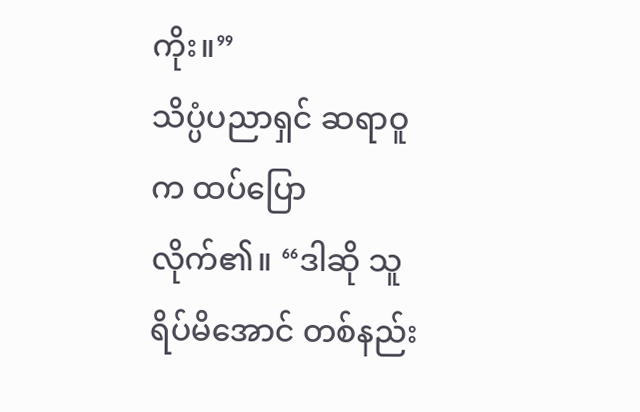ကိုး။”
သိပ္ပံပညာရှင် ဆရာဝူက ထပ်ပြောလိုက်၏။ “ဒါဆို သူ ရိပ်မိအောင် တစ်နည်း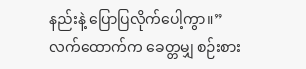နည်းနဲ့ ပြောပြလိုက်ပေါ့ကွာ။”
လက်ထောက်က ခေတ္တမျှ စဉ်းစား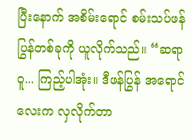ပြီးနောက် အစိမ်းရောင် စမ်းသပ်ဖန်ပြွန်တစ်ခုကို ယူလိုက်သည်။ “ဆရာဝူ... ကြည့်ပါအုံး။ ဒီဖန်ပြွန် အရောင်လေးက လှလိုက်တာ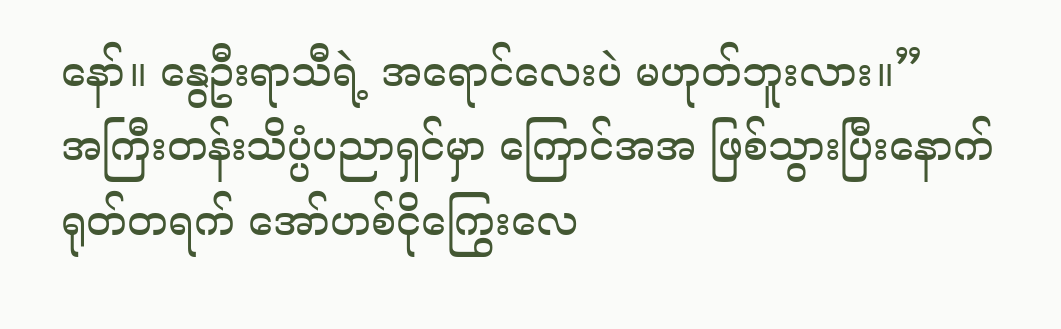နော်။ နွေဦးရာသီရဲ့ အရောင်လေးပဲ မဟုတ်ဘူးလား။”
အကြီးတန်းသိပ္ပံပညာရှင်မှာ ကြောင်အအ ဖြစ်သွားပြီးနောက် ရုတ်တရက် အော်ဟစ်ငိုကြွေးလေ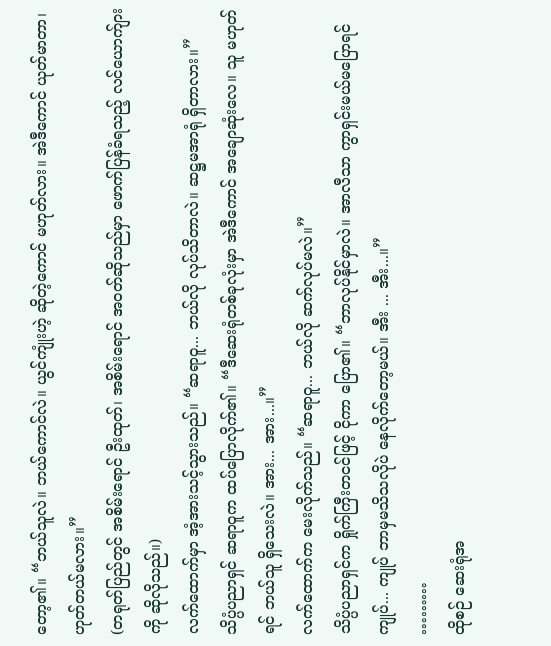တော့၏။ “ဘယ်သူလဲ။ ဘယ်ကောင်လဲ။ ယွင်ကျုံးဟဲ့ ဆိုတဲ့ကောင် မဟုတ်လား။ အဲဒီကောင် ယုတ်မာတာ၊ ဟုတ်တယ်မလား။”
(တရုတ်ပြည်တွင် အစိမ်းရောင် ဦးထုတ်၊ အစိမ်းရောင် အဝတ်ဆိုသည်မှာ ဖောက်ပြန်ခံရသည့် လင်ယောက်ျားကို ဆိုလိုသည်။)
လက်ထောက်မှာ အံ့အားသင့်သွားသည်။ “ဆရာဝူ... ဘယ်လို လုပ်သိတာလဲ။ ဆဋ္ဌမအာရုံ ရှိတာလား။”
သိပ္ပံပညာရှင် ဆရာဝူက ထပ်ပြောလိုက်၏။ “ဒီဆေးရုံတစ်ခုလုံးမှာ အဲဒီကောင် အချောဆုံးလေ။ သူ မဟုတ်ရင် ဘယ်သူ ရှိသေးလဲ။ အား... အား...။”
လက်ထောက်က မေးလိုက်သည်။ “ဆရာဝူ... ဘယ်လို ဆက်လုပ်မလဲ။”
သိပ္ပံပညာရှင်က ရှိုက်ကြီးတငင်ဖြင့် ငိုကာ ပြော၏။ “ဘာလုပ်နိုင်မှာလဲ။ အာလီသာ ကွာရှင်းမယ်မပြောရင် ကျုပ်... ကျုပ် ဘာမှမသိသလိုပဲ နေလိုက်တော့မယ်။ အီး ... အီး...။”
………
ထိုစဉ် ဆေးရုံအ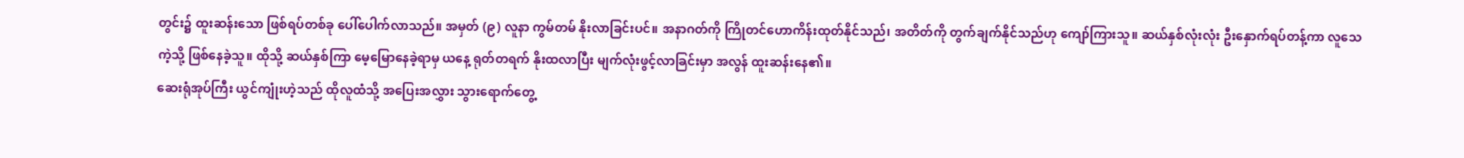တွင်း၌ ထူးဆန်းသော ဖြစ်ရပ်တစ်ခု ပေါ်ပေါက်လာသည်။ အမှတ် (၉) လူနာ ကွမ်တမ် နိုးလာခြင်းပင်။ အနာဂတ်ကို ကြိုတင်ဟောကိန်းထုတ်နိုင်သည်၊ အတိတ်ကို တွက်ချက်နိုင်သည်ဟု ကျော်ကြားသူ။ ဆယ်နှစ်လုံးလုံး ဦးနှောက်ရပ်တန့်ကာ လူသေကဲ့သို့ ဖြစ်နေခဲ့သူ။ ထိုသို့ ဆယ်နှစ်ကြာ မေ့မြောနေခဲ့ရာမှ ယနေ့ ရုတ်တရက် နိုးထလာပြီး မျက်လုံးဖွင့်လာခြင်းမှာ အလွန် ထူးဆန်းနေ၏။
ဆေးရုံအုပ်ကြီး ယွင်ကျုံးဟဲ့သည် ထိုလူထံသို့ အပြေးအလွှား သွားရောက်တွေ့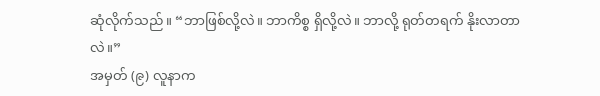ဆုံလိုက်သည်။ “ဘာဖြစ်လို့လဲ။ ဘာကိစ္စ ရှိလို့လဲ။ ဘာလို့ ရုတ်တရက် နိုးလာတာလဲ။”
အမှတ် (၉) လူနာက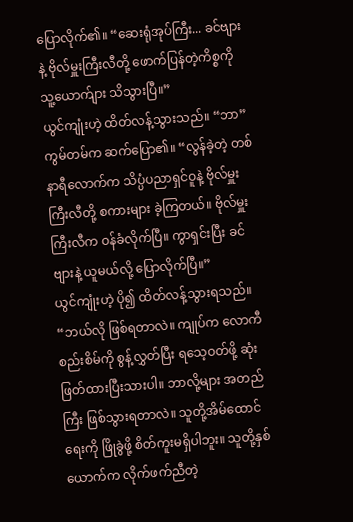ပြောလိုက်၏။ “ဆေးရုံအုပ်ကြီး... ခင်ဗျားနဲ့ ဗိုလ်မှူးကြီးလီတို့ ဖောက်ပြန်တဲ့ကိစ္စကို သူ့ယောက်ျား သိသွားပြီ။”
ယွင်ကျုံးဟဲ့ ထိတ်လန့်သွားသည်။ “ဘာ”
ကွမ်တမ်က ဆက်ပြော၏။ “လွန်ခဲ့တဲ့ တစ်နာရီလောက်က သိပ္ပံပညာရှင်ဝူနဲ့ ဗိုလ်မှူးကြီးလီတို့ စကားများ ခဲ့ကြတယ်။ ဗိုလ်မှူးကြီးလီက ဝန်ခံလိုက်ပြီ။ ကွာရှင်းပြီး ခင်ဗျားနဲ့ ယူမယ်လို့ ပြောလိုက်ပြီ။”
ယွင်ကျုံးဟဲ့ ပို၍ ထိတ်လန့်သွားရသည်။ “ဘယ်လို ဖြစ်ရတာလဲ။ ကျုပ်က လောကီစည်းစိမ်ကို စွန့်လွှတ်ပြီး ရသေ့ဝတ်ဖို့ ဆုံးဖြတ်ထားပြီးသားပါ။ ဘာလို့များ အတည်ကြီး ဖြစ်သွားရတာလဲ။ သူတို့အိမ်ထောင်ရေးကို ဖြိုခွဲဖို့ စိတ်ကူးမရှိပါဘူး။ သူတို့နှစ်ယောက်က လိုက်ဖက်ညီတဲ့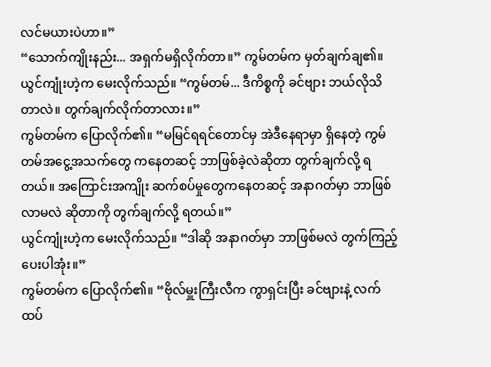လင်မယားပဲဟာ။”
“သောက်ကျိုးနည်း... အရှက်မရှိလိုက်တာ။” ကွမ်တမ်က မှတ်ချက်ချ၏။
ယွင်ကျုံးဟဲ့က မေးလိုက်သည်။ “ကွမ်တမ်... ဒီကိစ္စကို ခင်ဗျား ဘယ်လိုသိတာလဲ။ တွက်ချက်လိုက်တာလား။”
ကွမ်တမ်က ပြောလိုက်၏။ “မမြင်ရရင်တောင်မှ အဲဒီနေရာမှာ ရှိနေတဲ့ ကွမ်တမ်အငွေ့အသက်တွေ ကနေတဆင့် ဘာဖြစ်ခဲ့လဲဆိုတာ တွက်ချက်လို့ ရတယ်။ အကြောင်းအကျိုး ဆက်စပ်မှုတွေကနေတဆင့် အနာဂတ်မှာ ဘာဖြစ်လာမလဲ ဆိုတာကို တွက်ချက်လို့ ရတယ်။”
ယွင်ကျုံးဟဲ့က မေးလိုက်သည်။ “ဒါဆို အနာဂတ်မှာ ဘာဖြစ်မလဲ တွက်ကြည့်ပေးပါအုံး။”
ကွမ်တမ်က ပြောလိုက်၏။ “ဗိုလ်မှူးကြီးလီက ကွာရှင်းပြီး ခင်ဗျားနဲ့ လက်ထပ်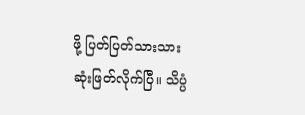ဖို့ ပြတ်ပြတ်သားသား ဆုံးဖြတ်လိုက်ပြီ။ သိပ္ပံ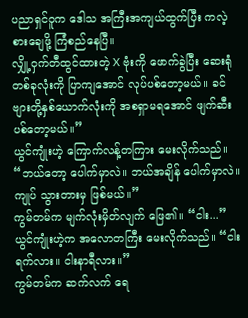ပညာရှင်ဝူက ဒေါသ အကြီးအကျယ်ထွက်ပြီး ကလဲ့စားချေဖို့ ကြံစည်နေပြီ။
လျှို့ဝှက်တီထွင်ထားတဲ့ X ဗုံးကို ဖောက်ခွဲပြီး ဆေးရုံတစ်ခုလုံးကို ပြာကျအောင် လုပ်ပစ်တော့မယ်။ ခင်ဗျားတို့နှစ်ယောက်လုံးကို အစရှာမရအောင် ဖျက်ဆီး ပစ်တော့မယ်။”
ယွင်ကျုံးဟဲ့ ကြောက်လန့်တကြား မေးလိုက်သည်။ “ဘယ်တော့ ပေါက်မှာလဲ။ ဘယ်အချိန် ပေါက်မှာလဲ။ ကျုပ် သွားတားမှ ဖြစ်မယ်။”
ကွမ်တမ်က မျက်လုံးမှိတ်လျက် ဖြေ၏။ “ငါး...”
ယွင်ကျုံးဟဲ့က အလောတကြီး မေးလိုက်သည်။ “ငါးရက်လား။ ငါးနာရီလား။”
ကွမ်တမ်က ဆက်လက် ရေ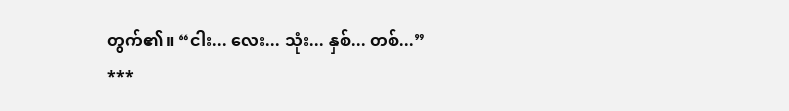တွက်၏။ “ငါး... လေး... သုံး... နှစ်... တစ်...”
***